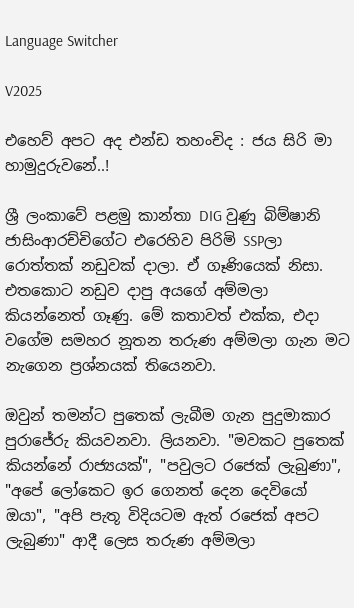Language Switcher

V2025

එහෙව් අපට අද එන්ඩ තහංචිද : ජය සිරි මා හාමුදුරුවනේ..!

ශ්‍රී ලංකාවේ පළමු කාන්තා DIG වුණු බිම්ෂානි ජාසිංආරච්චිගේට එරෙහිව පිරිමි SSPලා රොත්තක් නඩුවක් දාලා. ඒ ගෑණියෙක් නිසා. එතකොට නඩුව දාපු අයගේ අම්මලා කියන්නෙත් ගෑණු. මේ කතාවත් එක්ක, එදා වගේම සමහර නූතන තරුණ අම්මලා ගැන මට නැගෙන ප්‍රශ්නයක් තියෙනවා.

ඔවුන් තමන්ට පුතෙක් ලැබීම ගැන පුදුමාකාර පුරාජේරු කියවනවා. ලියනවා. "මවකට පුතෙක් කියන්නේ රාජ්‍යයක්", "පවුලට රජෙක් ලැබුණා", "අපේ ලෝකෙට ඉර ගෙනත් දෙන දෙවියෝ ඔයා", "අපි පැතූ විදියටම ඇත් රජෙක් අපට ලැබුණා" ආදී ලෙස තරුණ අම්මලා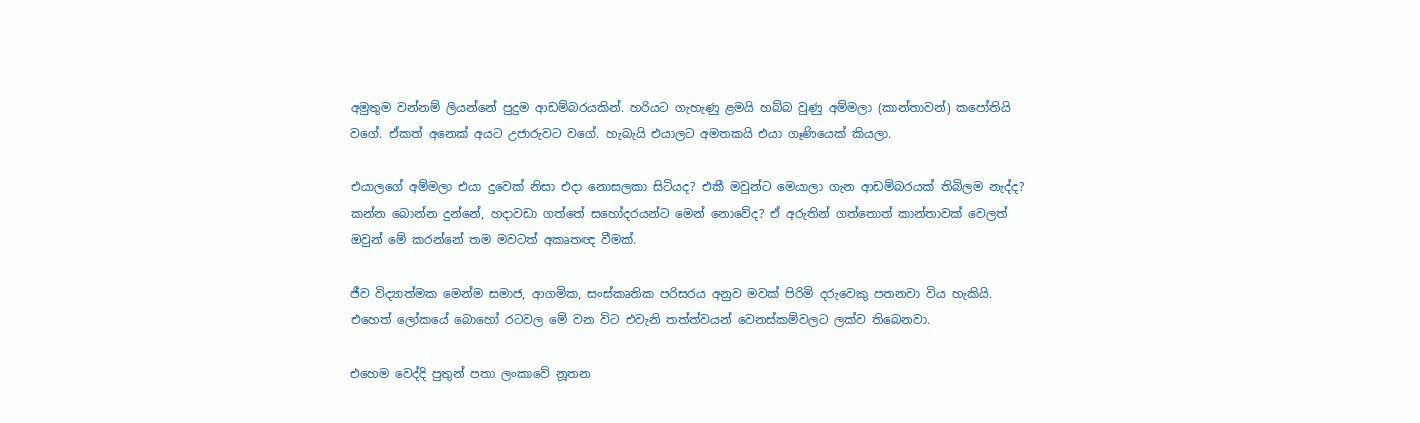අමුතුම වන්නම් ලියන්නේ පුදුම ආඩම්බරයකින්. හරියට ගැහැණු ළමයි හබ්බ වුණු අම්මලා (කාන්තාවන්) කපෝතියි වගේ. ඒකත් අනෙක් අයට උජාරුවට වගේ. හැබැයි එයාලට අමතකයි එයා ගෑණියෙක් කියලා.

එයාලගේ අම්මලා එයා දුවෙක් නිසා එදා නොසලකා සිටියද? එකී මවුන්ට මෙයාලා ගැන ආඩම්බරයක් තිබිලම නැද්ද? කන්න බොන්න දුන්නේ, හදාවඩා ගත්තේ සහෝදරයන්ට මෙන් නොවේද? ඒ අරුතින් ගත්තොත් කාන්තාවක් වෙලත් ඔවුන් මේ කරන්නේ තම මවටත් අකෘතඥ වීමක්.

ජීව විද්‍යාත්මක මෙන්ම සමාජ, ආගමික, සංස්කෘතික පරිසරය අනුව මවක් පිරිමි දරුවෙකු පතනවා විය හැකියි. එහෙත් ලෝකයේ බොහෝ රටවල මේ වන විට එවැනි තත්ත්වයන් වෙනස්කම්වලට ලක්ව තිබෙනවා.

එහෙම වෙද්දි පුතුන් පතා ලංකාවේ නූතන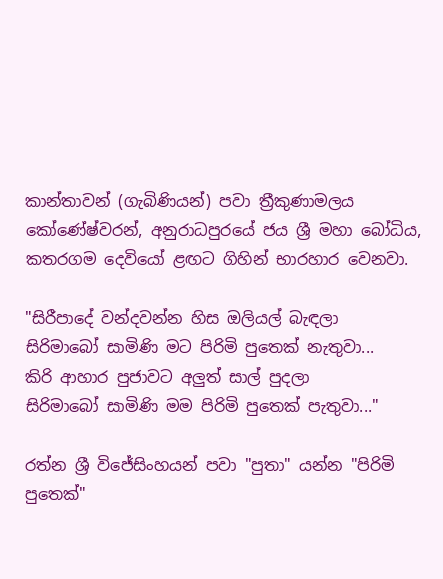කාන්තාවන් (ගැබිණියන්) පවා ත්‍රීකුණාමලය කෝණේෂ්වරන්, අනුරාධපුරයේ ජය ශ්‍රී මහා බෝධිය, කතරගම දෙවියෝ ළඟට ගිහින් භාරහාර වෙනවා.

"සිරීපාදේ වන්දවන්න හිස ඔලියල් බැඳලා
සිරිමාබෝ සාමිණි මට පිරිමි පුතෙක් නැතුවා...
කිරි ආහාර පුජාවට අලුත් සාල් පුදලා
සිරිමාබෝ සාමිණි මම පිරිමි පුතෙක් පැතුවා..."

රත්න ශ්‍රී විජේසිංහයන් පවා "පුතා" යන්න "පිරිමි පුතෙක්"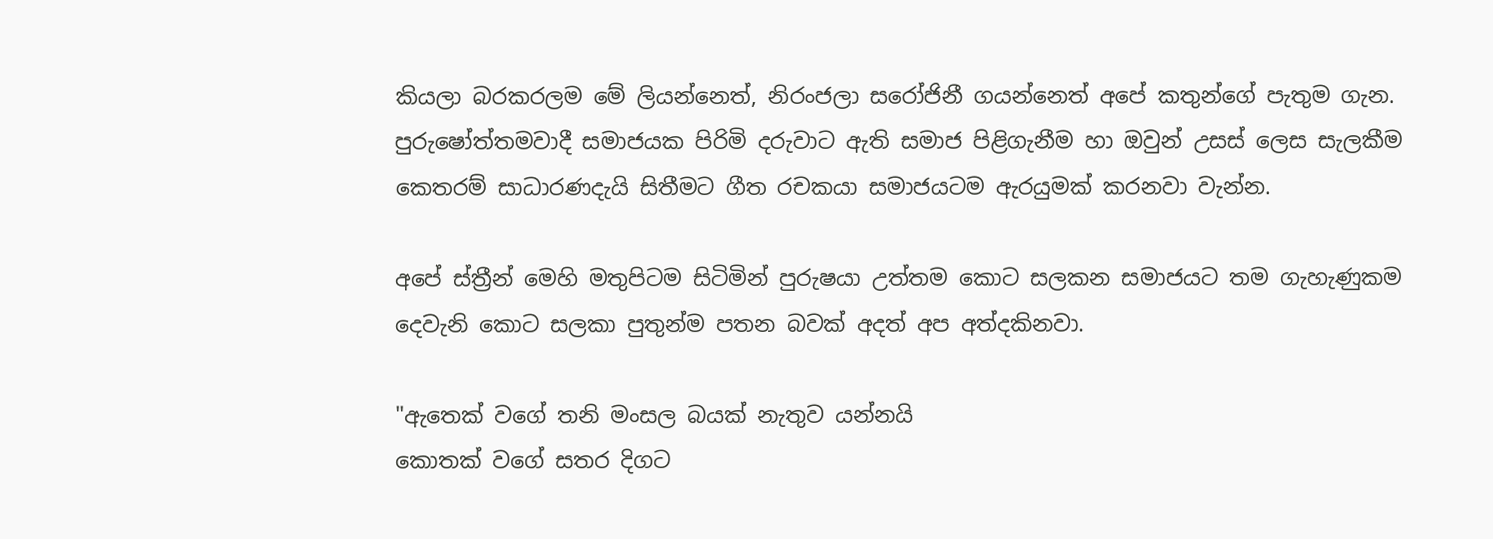කියලා බරකරලම මේ ලියන්නෙත්, නිරංජලා සරෝජිනී ගයන්නෙත් අපේ කතුන්ගේ පැතුම ගැන. පුරුෂෝත්තමවාදී සමාජයක පිරිමි දරුවාට ඇති සමාජ පිළිගැනීම හා ඔවුන් උසස් ලෙස සැලකීම කෙතරම් සාධාරණදැයි සිතීමට ගීත රචකයා සමාජයටම ඇරයුමක් කරනවා වැන්න.

අපේ ස්ත්‍රීන් මෙහි මතුපිටම සිටිමින් පුරුෂයා උත්තම කොට සලකන සමාජයට තම ගැහැණුකම දෙවැනි කොට සලකා පුතුන්ම පතන බවක් අදත් අප අත්දකිනවා.

"ඇතෙක් වගේ තනි මංසල බයක් නැතුව යන්නයි
කොතක් වගේ සතර දිගට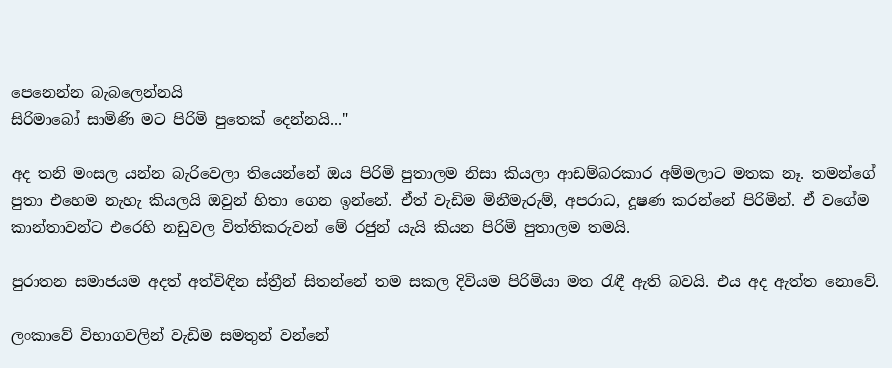පෙනෙන්න බැබලෙන්නයි
සිරිමාබෝ සාමිණි මට පිරිමි පුතෙක් දෙන්නයි..."

අද තනි මංසල යන්න බැරිවෙලා තියෙන්නේ ඔය පිරිමි පුතාලම නිසා කියලා ආඩම්බරකාර අම්මලාට මතක නෑ. තමන්ගේ පුතා එහෙම නැහැ කියලයි ඔවුන් හිතා ගෙන ඉන්නේ. ඒත් වැඩිම මිනීමැරුම්, අපරාධ, දූෂණ කරන්නේ පිරිමින්. ඒ වගේම කාන්තාවන්ට එරෙහි නඩුවල විත්තිකරුවන් මේ රජුන් යැයි කියන පිරිමි පුතාලම තමයි.

පුරාතන සමාජයම අදත් අත්විඳින ස්ත්‍රීන් සිතන්නේ තම සකල දිවියම පිරිමියා මත රැඳී ඇති බවයි. එය අද ඇත්ත නොවේ.

ලංකාවේ විභාගවලින් වැඩිම සමතුන් වන්නේ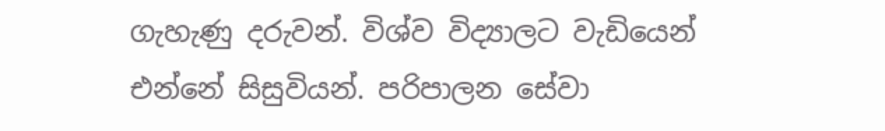ගැහැණු දරුවන්. විශ්ව විද්‍යාලට වැඩියෙන් එන්නේ සිසුවියන්. පරිපාලන සේවා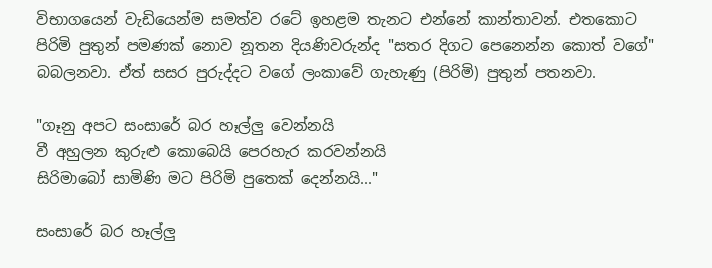විභාගයෙන් වැඩියෙන්ම සමත්ව රටේ ඉහළම තැනට එන්නේ කාන්තාවන්. එතකොට පිරිමි පුතුන් පමණක් නොව නූතන දියණිවරුන්ද "සතර දිගට පෙනෙන්න කොත් වගේ" බබලනවා. ඒත් සසර පුරුද්දට වගේ ලංකාවේ ගැහැණු (පිරිමි) පුතුන් පතනවා.

"ගෑනු අපට සංසාරේ බර හෑල්ලු වෙන්නයි
වී අහුලන කුරුළු කොබෙයි පෙරහැර කරවන්නයි
සිරිමාබෝ සාමිණි මට පිරිමි පුතෙක් දෙන්නයි..."

සංසාරේ බර හෑල්ලු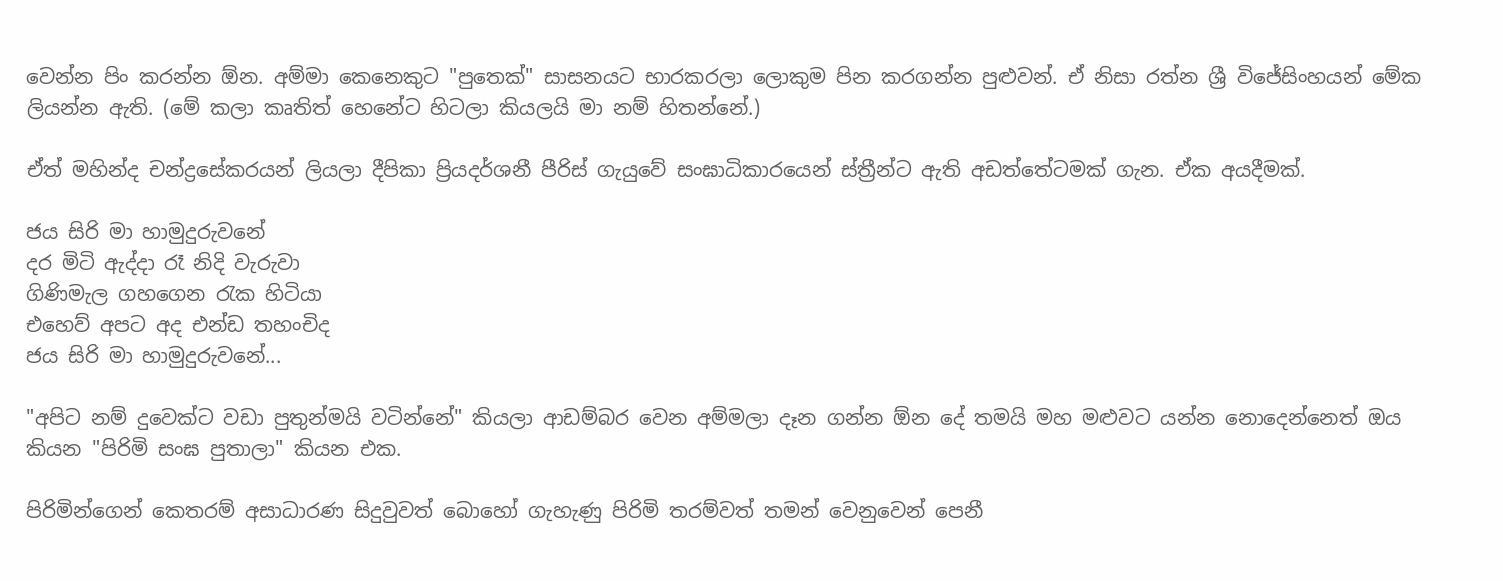වෙන්න පිං කරන්න ඕන. අම්මා කෙනෙකුට "පුතෙක්" සාසනයට භාරකරලා ලොකුම පින කරගන්න පුළුවන්. ඒ නිසා රත්න ශ්‍රී විජේසිංහයන් මේක ලියන්න ඇති. (මේ කලා කෘතිත් හෙනේට හිටලා කියලයි මා නම් හිතන්නේ.)

ඒත් මහින්ද චන්ද්‍රසේකරයන් ලියලා දීපිකා ප්‍රියදර්ශනී පීරිස් ගැයුවේ සංඝාධිකාරයෙන් ස්ත්‍රීන්ට ඇති අඩත්තේටමක් ගැන. ඒක අයදීමක්.

ජය සිරි මා හාමුදුරුවනේ
දර මිටි ඇද්දා රෑ නිදි වැරුවා
ගිණිමැල ගහගෙන රැක හිටියා
එහෙව් අපට අද එන්ඩ තහංචිද
ජය සිරි මා හාමුදුරුවනේ...

"අපිට නම් දුවෙක්ට වඩා පුතුන්මයි වටින්නේ" කියලා ආඩම්බර වෙන අම්මලා දෑන ගන්න ඕන දේ තමයි මහ මළුවට යන්න නොදෙන්නෙත් ඔය කියන "පිරිමි සංඝ පුතාලා" කියන එක.

පිරිමින්ගෙන් කෙතරම් අසාධාරණ සිදුවුවත් බොහෝ ගැහැණු පිරිමි තරම්වත් තමන් වෙනුවෙන් පෙනී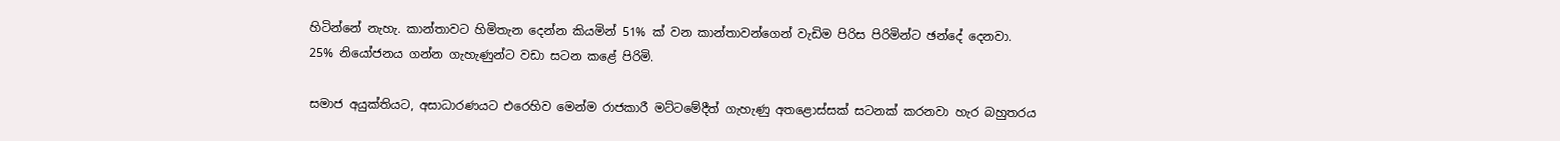හිටින්නේ නැහැ. කාන්තාවට හිමිතැන දෙන්න කියමින් 51% ක් වන කාන්තාවන්ගෙන් වැඩිම පිරිස පිරිමින්ට ඡන්දේ දෙනවා. 25% නියෝජනය ගන්න ගැහැණුන්ට වඩා සටන කළේ පිරිමි.

සමාජ අයුක්තියට, අසාධාරණයට එරෙහිව මෙන්ම රාජකාරී මට්ටමේදීත් ගැහැණු අතළොස්සක් සටනක් කරනවා හැර බහුතරය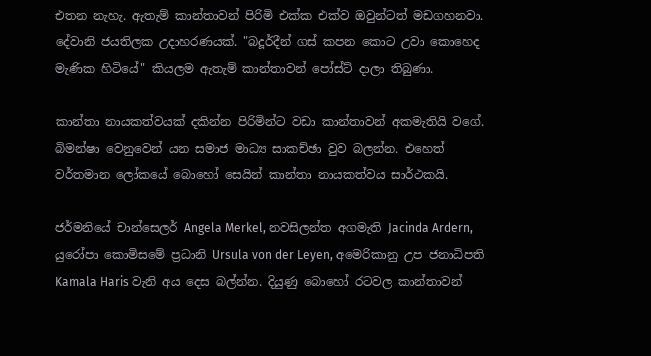එතන නැහැ. ඇතැම් කාන්තාවන් පිරිමි එක්ක එක්ව ඔවුන්ටත් මඩගහනවා. දේවානි ජයතිලක උදාහරණයක්. "බදූර්දීන් ගස් කපන කොට උවා කොහෙද මැණික හිටියේ" කියලම ඇතැම් කාන්තාවන් පෝස්ට් දාලා තිබුණා.

කාන්තා නායකත්වයක් දකින්න පිරිමින්ට වඩා කාන්තාවන් අකමැතියි වගේ. බිමන්ෂා වෙනුවෙන් යන සමාජ මාධ්‍ය සාකච්ඡා වුව බලන්න. එහෙත් වර්තමාන ලෝකයේ බොහෝ සෙයින් කාන්තා නායකත්වය සාර්ථකයි.

ජර්මනියේ චාන්සෙලර් Angela Merkel, නවසිලන්ත අගමැති Jacinda Ardern, යුරෝපා කොමිසමේ ප්‍රධානි Ursula von der Leyen, අමෙරිකානු උප ජනාධිපති Kamala Haris වැනි අය දෙස බල්න්න. දියුණු බොහෝ රටවල කාන්තාවන්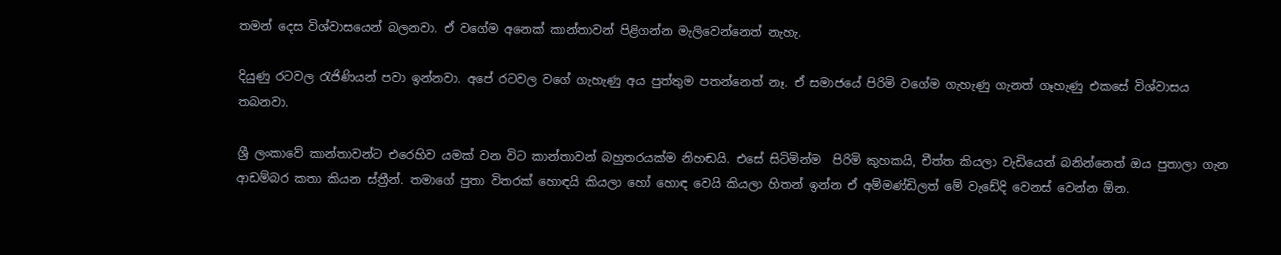තමන් දෙස විශ්වාසයෙන් බලනවා. ඒ වගේම අනෙක් කාන්තාවන් පිළිගන්න මැලිවෙන්නෙත් නැහැ.

දියුණු රටවල රැජිණියන් පවා ඉන්නවා. අපේ රටවල වගේ ගැහැණු අය පුත්තුම පතන්නෙත් නෑ. ඒ සමාජයේ පිරිමි වගේම ගැහැණු ගැනත් ගෑහැණු එකසේ විශ්වාසය තබනවා.

ශ්‍රී ලංකාවේ කාන්තාවන්ට එරෙහිව යමක් වන විට කාන්තාවන් බහුතරයක්ම නිහඬයි. එසේ සිටිමින්ම  පිරිමි කුහකයි, චීත්ත කියලා වැඩියෙන් බනින්නෙත් ඔය පුතාලා ගැන ආඩම්බර කතා කියන ස්ත්‍රීන්. තමාගේ පුතා විතරක් හොඳයි කියලා හෝ හොඳ වෙයි කියලා හිතන් ඉන්න ඒ අම්මණ්ඩිලත් මේ වැඩේදි වෙනස් වෙන්න ඕන.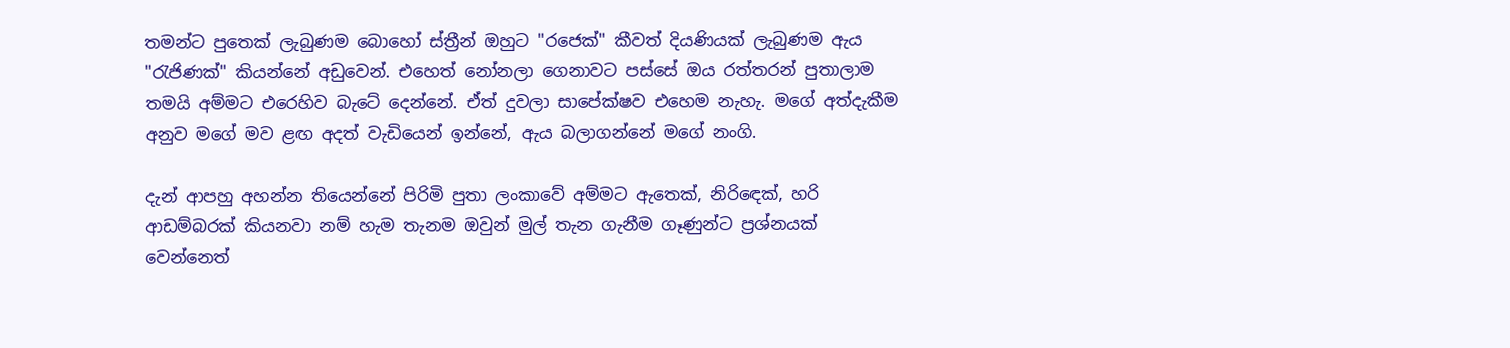තමන්ට පුතෙක් ලැබුණම බොහෝ ස්ත්‍රීන් ඔහුට "රජෙක්" කීවත් දියණියක් ලැබුණම ඇය "රැජිණක්" කියන්නේ අඩුවෙන්. එහෙත් නෝනලා ගෙනාවට පස්සේ ඔය රත්තරන් පුතාලාම තමයි අම්මට එරෙහිව බැටේ දෙන්නේ. ඒත් දුවලා සාපේක්ෂව එහෙම නැහැ. මගේ අත්දැකීම අනුව මගේ මව ළඟ අදත් වැඩියෙන් ඉන්නේ, ඇය බලාගන්නේ මගේ නංගි.

දැන් ආපහු අහන්න තියෙන්නේ පිරිමි පුතා ලංකාවේ අම්මට ඇතෙක්, නිරිඳෙක්, හරි ආඩම්බරක් කියනවා නම් හැම තැනම ඔවුන් මුල් තැන ගැනීම ගෑණුන්ට ප්‍රශ්නයක් වෙන්නෙත්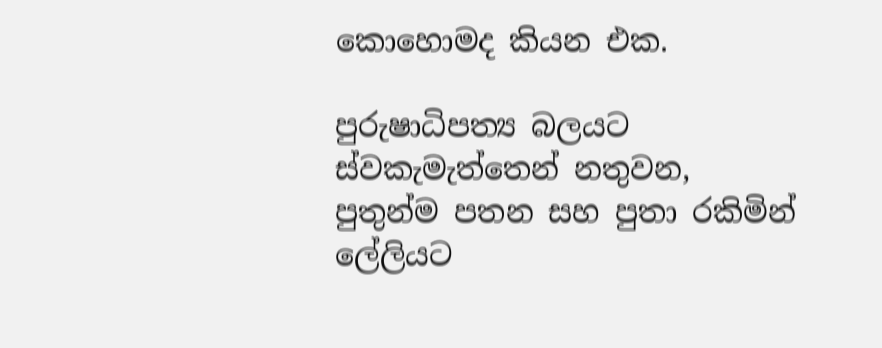කොහොමද කියන එක.

පුරුෂාධිපත්‍ය බලයට ස්වකැමැත්තෙන් නතුවන, පුතුන්ම පතන සහ පුතා රකිමින් ලේලියට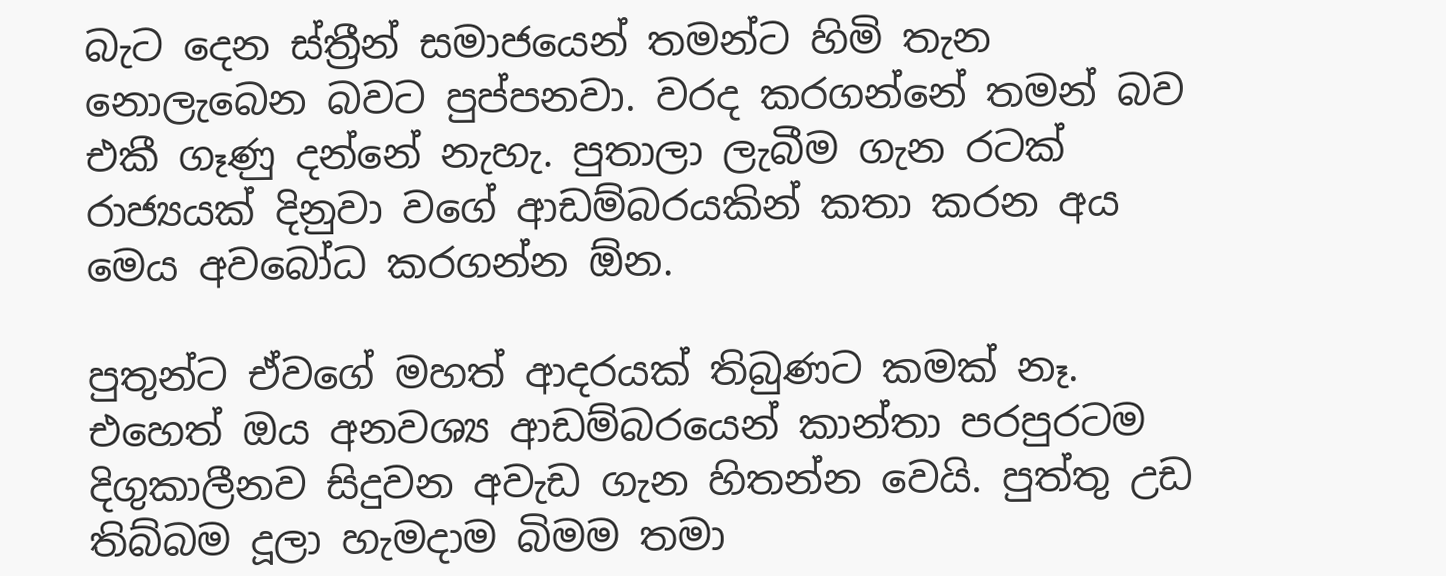බැට දෙන ස්ත්‍රීන් සමාජයෙන් තමන්ට හිමි තැන නොලැබෙන බවට පුප්පනවා. වරද කරගන්නේ තමන් බව එකී ගෑණු දන්නේ නැහැ. පුතාලා ලැබීම ගැන රටක් රාජ්‍යයක් දිනුවා වගේ ආඩම්බරයකින් කතා කරන අය මෙය අවබෝධ කරගන්න ඕන.

පුතුන්ට ඒවගේ මහත් ආදරයක් තිබුණට කමක් නෑ. එහෙත් ඔය අනවශ්‍ය ආඩම්බරයෙන් කාන්තා පරපුරටම දිගුකාලීනව සිදුවන අවැඩ ගැන හිතන්න වෙයි. පුත්තු උඩ තිබ්බම දූලා හැමදාම බිමම තමා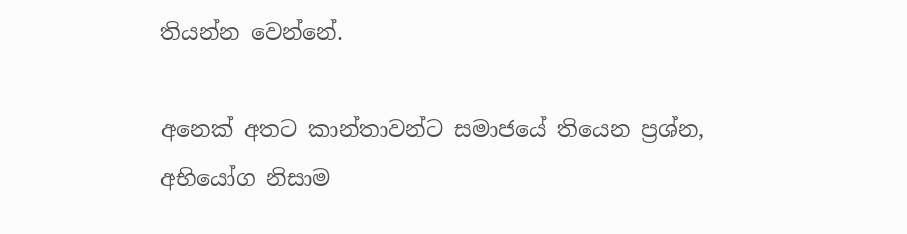තියන්න වෙන්නේ.

අනෙක් අතට කාන්තාවන්ට සමාජයේ තියෙන ප්‍රශ්න, අභියෝග නිසාම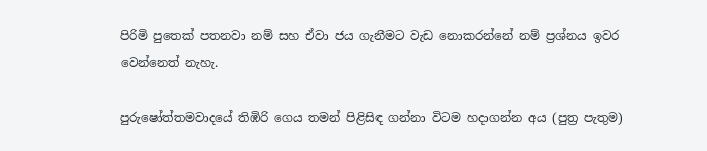පිරිමි පුතෙක් පතනවා නම් සහ ඒවා ජය ගැනීමට වැඩ නොකරන්නේ නම් ප්‍රශ්නය ඉවර වෙන්නෙත් නැහැ.

පුරුෂෝත්තමවාදයේ තිඹිරි ගෙය තමන් පිළිසිඳ ගන්නා විටම හදාගන්න අය (පුත්‍ර පැතුම)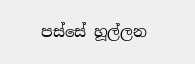පස්සේ හූල්ලන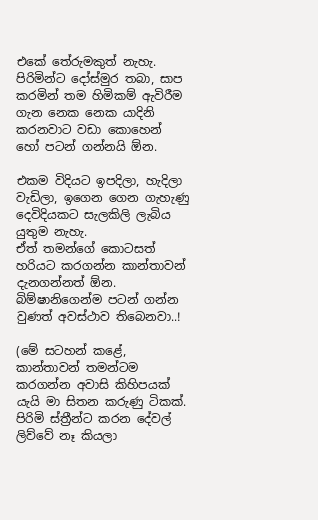එකේ තේරුමකුත් නැහැ. පිරිමින්ට දෝස්මුර තබා, සාප කරමින් තම හිමිකම් ඇවිරීම ගැන නෙක නෙක යාදිනි කරනවාට වඩා කොහෙන් හෝ පටන් ගන්නයි ඕන.

එකම විදියට ඉපදිලා, හැදිලා වැඩිලා, ඉගෙන ගෙන ගැහැණු දෙවිදියකට සැලකිලි ලැබිය යුතුම නැහැ.
ඒත් තමන්ගේ කොටසත් හරියට කරගන්න කාන්තාවන් දැනගන්නත් ඕන. බිම්ෂානිගෙන්ම පටන් ගන්න වුණත් අවස්ථාව තිබෙනවා..!

(මේ සටහන් කළේ, කාන්තාවන් තමන්ටම කරගන්න අවාසි කිහිපයක් යැයි මා සිතන කරුණු ටිකක්. පිරිමි ස්ත්‍රීන්ට කරන දේවල් ලිව්වේ නෑ කියලා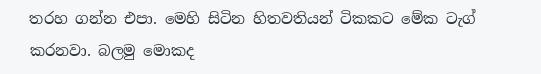තරහ ගන්න එපා. මෙහි සිටින හිතවතියන් ටිකකට මේක ටැග් කරනවා. බලමු මොකද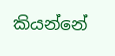කියන්නේ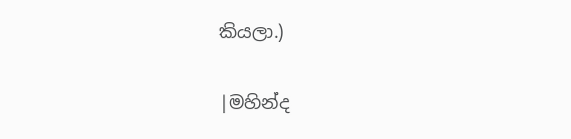කියලා.)

|මහින්ද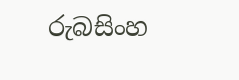රුබසිංහ